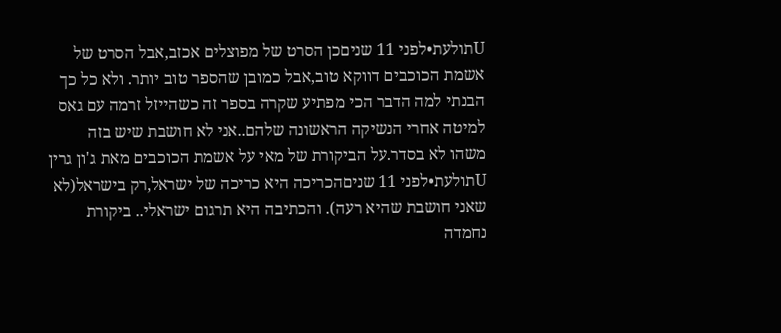Uתולעת•לפני 11 שניםכן הסרט של מפוצלים אכזב,אבל הסרט של אשמת הכוכבים דווקא טוב,אבל כמובן שהספר טוב יותר. ולא כל כך הבנתי למה הדבר הכי מפתיע שקרה בספר זה כשהייזל זרמה עם גאס למיטה אחרי הנשיקה הראשונה שלהם..אני לא חושבת שיש בזה משהו לא בסדר.על הביקורת של מאי על אשמת הכוכבים מאת ג'ון גרין
Uתולעת•לפני 11 שניםהכריכה היא כריכה של ישראל,רק בישראל(לא שאני חושבת שהיא רעה). והכתיבה היא תרגום ישראלי.. ביקורת נחמדה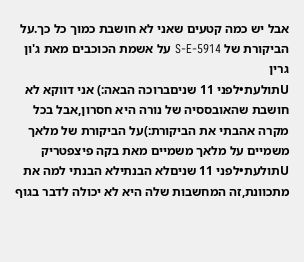אבל יש כמה קטעים שאני לא חושבת כמוך כל כך.על הביקורת של S-E-5914 על אשמת הכוכבים מאת ג'ון גרין
Uתולעת•לפני 11 שניםברוכה הבאה:) אני דווקא לא חושבת שהאובססיה של נורה היא חסרון,אבל בכל מקרה אהבתי את הביקורת:)על הביקורת של מלאך משמיים על מלאך משמיים מאת בקה פיצפטריק
Uתולעת•לפני 11 שניםלא הבנתילא הבנתי למה את מתכוונת,זה המחשבות שלה היא לא יכולה לדבר בגוף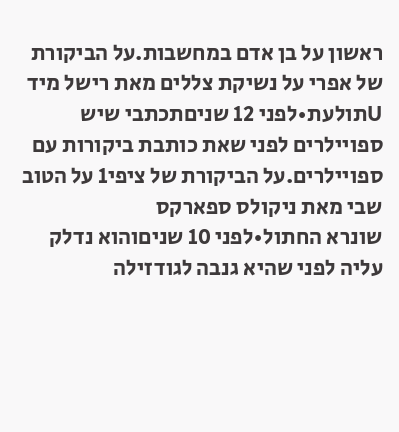ראשון על בן אדם במחשבות.על הביקורת של אפרי על נשיקת צללים מאת רישל מיד
Uתולעת•לפני 12 שניםתכתבי שיש ספויילרים לפני שאת כותבת ביקורות עם ספויילרים.על הביקורת של ציפי1 על הטוב שבי מאת ניקולס ספארקס
שונרא החתול•לפני 10 שניםוהוא נדלק עליה לפני שהיא גנבה לגודזילה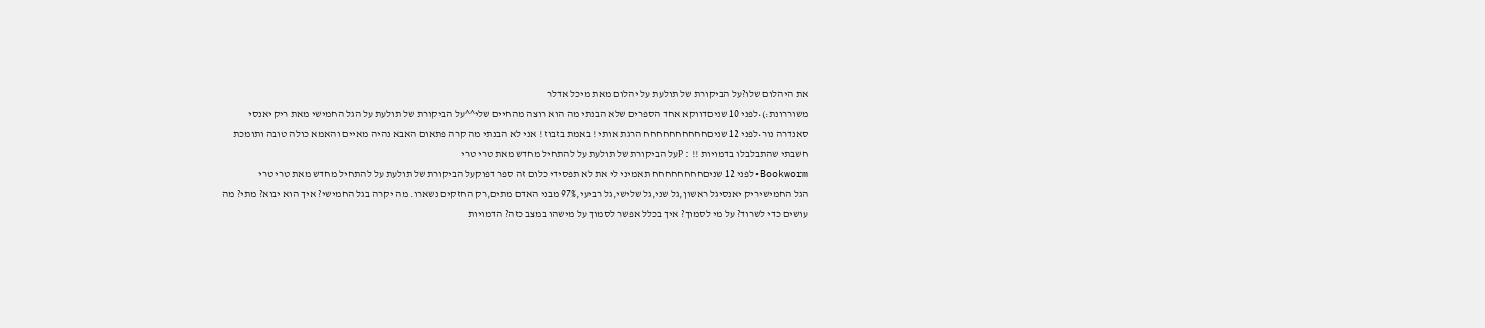את היהלום שלו?על הביקורת של תולעת על יהלום מאת מיכל אדלר
משוררונת:)•לפני 10 שניםדווקא אחד הספרים שלא הבנתי מה הוא רוצה מהחיים שלי^^על הביקורת של תולעת על הגל החמישי מאת ריק יאנסי
סאנדרה נור•לפני 12 שניםחחחחחחחחחח הרגת אותי ! באמת בזבוז ! אני לא הבנתי מה קרה פתאום האבא נהיה מאיים והאמא כולה טובה ותומכת חשבתי שהתבלבלו בדמויות !! :Pעל הביקורת של תולעת על להתחיל מחדש מאת טרי טרי
Bookworm•לפני 12 שניםחחחחחחחח תאמיני לי את לא תפסידי כלום זה ספר דפוקעל הביקורת של תולעת על להתחיל מחדש מאת טרי טרי
הגל החמישיריק יאנסיגל ראשון,גל שני,גל שלישי,גל רביעי,97% מבני האדם מתים,רק החזקים נשארו. מה יקרה בגל החמישי? איך הוא יבוא? מתי? מה עושים כדי לשרוד? על מי לסמוך? איך בכלל אפשר לסמוך על מישהו במצב כזה? הדמויות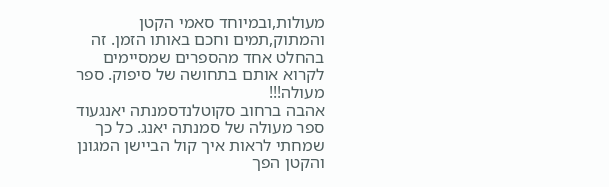מעולות,ובמיוחד סאמי הקטן והמתוק,תמים וחכם באותו הזמן. זה בהחלט אחד מהספרים שמסיימים לקרוא אותם בתחושה של סיפוק. ספר מעולה!!!
אהבה ברחוב סקוטלנדסמנתה יאנגעוד ספר מעולה של סמנתה יאנג. כל כך שמחתי לראות איך קול הביישן המגונן והקטן הפך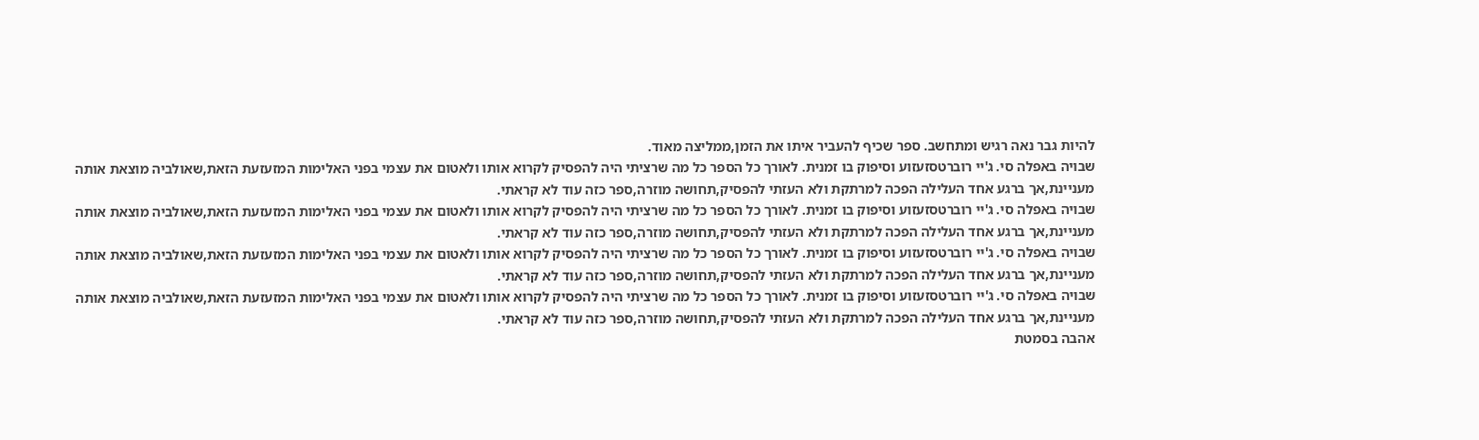להיות גבר נאה רגיש ומתחשב. ספר שכיף להעביר איתו את הזמן,ממליצה מאוד.
שבויה באפלה סי. ג'יי רוברטסזעזוע וסיפוק בו זמנית. לאורך כל הספר כל מה שרציתי היה להפסיק לקרוא אותו ולאטום את עצמי בפני האלימות המזעזעת הזאת,שאולביה מוצאת אותה מעניינת,אך ברגע אחד העלילה הפכה למרתקת ולא העזתי להפסיק,תחושה מוזרה,ספר כזה עוד לא קראתי.
שבויה באפלה סי. ג'יי רוברטסזעזוע וסיפוק בו זמנית. לאורך כל הספר כל מה שרציתי היה להפסיק לקרוא אותו ולאטום את עצמי בפני האלימות המזעזעת הזאת,שאולביה מוצאת אותה מעניינת,אך ברגע אחד העלילה הפכה למרתקת ולא העזתי להפסיק,תחושה מוזרה,ספר כזה עוד לא קראתי.
שבויה באפלה סי. ג'יי רוברטסזעזוע וסיפוק בו זמנית. לאורך כל הספר כל מה שרציתי היה להפסיק לקרוא אותו ולאטום את עצמי בפני האלימות המזעזעת הזאת,שאולביה מוצאת אותה מעניינת,אך ברגע אחד העלילה הפכה למרתקת ולא העזתי להפסיק,תחושה מוזרה,ספר כזה עוד לא קראתי.
שבויה באפלה סי. ג'יי רוברטסזעזוע וסיפוק בו זמנית. לאורך כל הספר כל מה שרציתי היה להפסיק לקרוא אותו ולאטום את עצמי בפני האלימות המזעזעת הזאת,שאולביה מוצאת אותה מעניינת,אך ברגע אחד העלילה הפכה למרתקת ולא העזתי להפסיק,תחושה מוזרה,ספר כזה עוד לא קראתי.
אהבה בסמטת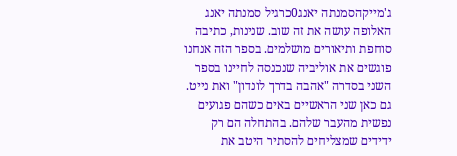ג'מייקהסמנתה יאנג0כרגיל סמנתה יאנג האלופה עושה את זה שוב. שנינות, כתיבה סוחפת ותיאורים מושלמים. בספר הזה אנחנו פוגשים את אוליביה שנכנסה לחיינו בספר השני בסדרה "אהבה בדרך לונדון" ואת נייט. גם כאן שני הראשיים באים כשהם פגועים נפשית מהעבר שלהם. בהתחלה הם רק ידידים שמצליחים להסתיר היטב את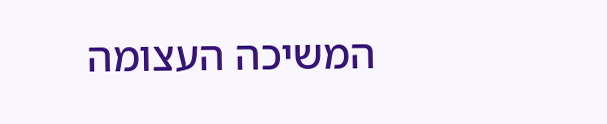המשיכה העצומה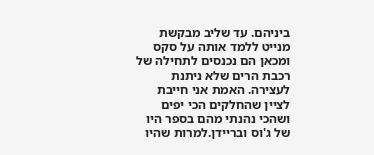ביניהם. עד שליב מבקשת מנייט ללמד אותה על סקס ומכאן הם נכנסים לתחילה של רכבת הרים שלא ניתנת לעצירה. האמת אני חייבת לציין שהחלקים הכי יפים ושהכי נהנתי מהם בספר היו של ג'וס ובריידן.למרות שהיו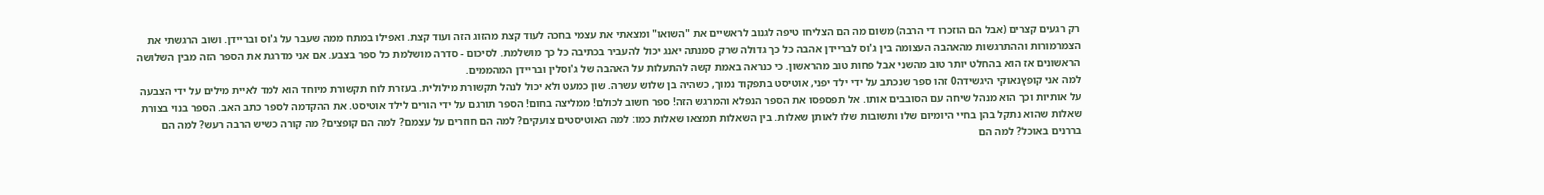רק רגעים קצרים (אבל הם הוזכרו די הרבה) משום מה הם הצליחו טיפה לגנוב לראשיים את "השואו" ומצאתי את עצמי בחכה לעוד קצת מהזוג הזה ועוד קצת. ואפילו במתח ממה שעבר על ג'וס ובריידן. ושוב הרגשתי את הצמרמורות וההתרגשות מהאהבה העצומה בין ג'וס לבריידן אהבה כל כך גדולה שרק סמנתה יאנג יכול להעביר בכתיבה כל כך מושלמת. לסיכום - סדרה מושלמת כל ספר בצבע. אם אני מדרגת את הספר הזה מבין השלושה הראשונים אז הוא בהחלט יותר טוב מהשני אבל פחות טוב מהראשון. כי כנראה באמת קשה להתעלות על האהבה של ג'וסלין ובריידן המהממים.
למה אני קופץנאוקי היגשידה0 זהו ספר שנכתב על ידי ילד יפני, אוטיסט בתפקוד נמוך, כשהיה בן שלוש עשרה. שון כמעט ולא יכול לנהל תקשורת מילולית. בעזרת לוח תקשורת מיוחד הוא למד לאיית מילים על ידי הצבעה על אותיות וכך הוא מנהל שיחה עם הסובבים אותו. אל תפספסו את הספר הנפלא והמרגש הזה! ספר חשוב לכולם! ממליצה בחום! הספר תורגם על ידי הורים לילד אוטיסט. את ההקדמה לספר כתב האב. הספר בנוי בצורת שאלות שהוא נתקל בהן בחיי היומיום שלו ותשובות שלו לאותן שאלות. בין השאלות תמצאו שאלות כמו: למה האוטיסטים צועקים? למה הם חוזרים על עצמם? למה הם קופצים? מה קורה כשיש הרבה רעש? למה הם בררנים באוכל? למה הם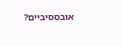אובססיביים?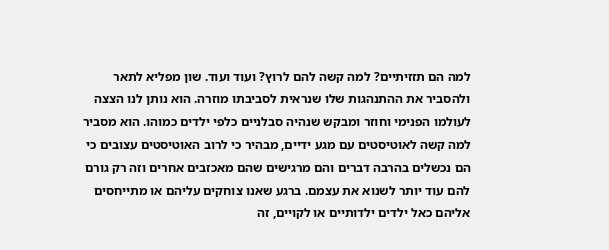למה הם תזזיתיים? למה קשה להם לרוץ? ועוד ועוד. שון מפליא לתאר ולהסביר את ההתנהגות שלו שנראית לסביבתו מוזרה. הוא נותן לנו הצצה לעולמו הפנימי וחוזר ומבקש שנהיה סבלניים כלפי ילדים כמוהו. הוא מסביר למה קשה לאוטיסטים עם מגע ידיים, מבהיר כי לרוב האוטיסטים עצובים כי הם נכשלים בהרבה דברים והם מרגישים שהם מאכזבים אחרים וזה רק גורם להם עוד יותר לשנוא את עצמם. ברגע שאנו צוחקים עליהם או מתייחסים אליהם כאל ילדים ילדותיים או לקויים, זה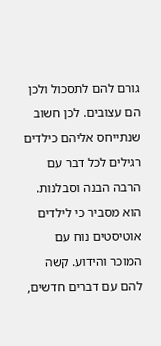גורם להם לתסכול ולכן הם עצובים. לכן חשוב שנתייחס אליהם כילדים רגילים לכל דבר עם הרבה הבנה וסבלנות. הוא מסביר כי לילדים אוטיסטים נוח עם המוכר והידוע. קשה להם עם דברים חדשים,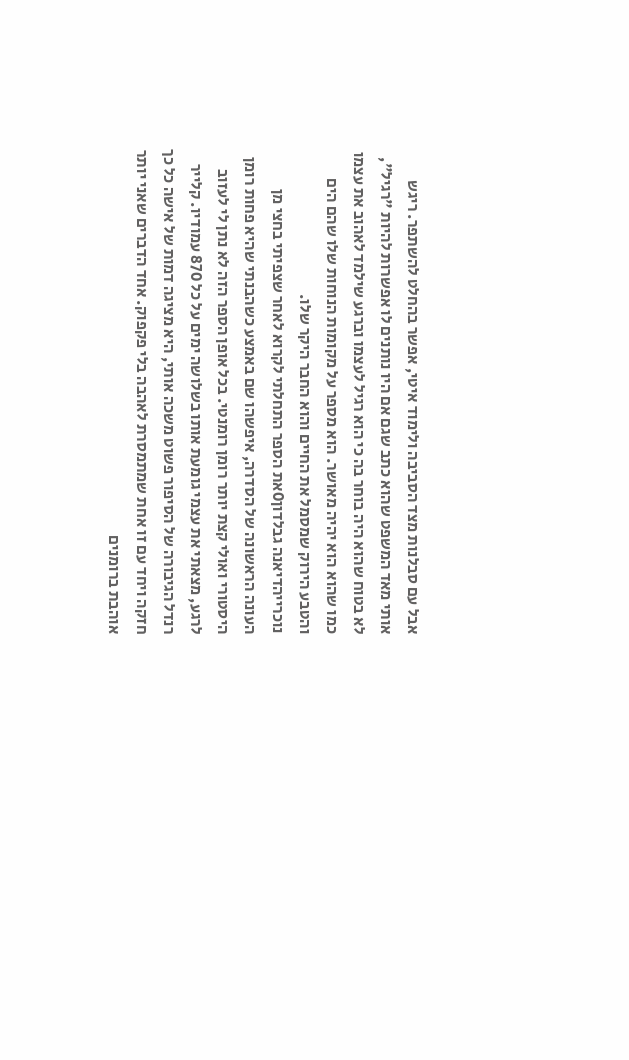אבל עם סבלנות מצד הסביבה ולימוד איטי, אפשר בהחלט להשתפר. ריגש אותי מאד המשפט שהוא כתב שגם אם היו נותנים לו אפשרות להיות "רגיל", לא בטוח שהוא היה בוחר בה כי הוא רגיל לעצמו וברגע שילמד לאהוב את עצמו כמו שהוא הוא יהיה מאושר. הוא מספר על מקומות הנוחות שלו שהם הים והטבע הירוק שמסמל את החיים והוא החבר היקר שלו.
נוכרייהדיאנה גבלדון0את הספר התחלתי לקרוא לאחר שצפיתי בחצי מן העונה הראשונה של הסדרה, איפשהו שם באמצע כשהבנתי שהיא פחות רומן היסטורי ואולי קצת יותר רומן רומנטי. בכל אופן הספר הזה לא נתן לי לעזוב לרגע, מצאתי את עצמי גומעת אותו בשלושה ימים על כל 870 עמודיו. קלייר רנדל הגיבורה של הסיפור פשוט משכה אותי, היא מציגה דמות של אישה כל כך חזקה ויחד עם זו אחת שמתמסרת לאהבה בלי פקפוק. אחד הדברים שאני יותר אוהבת ברומנים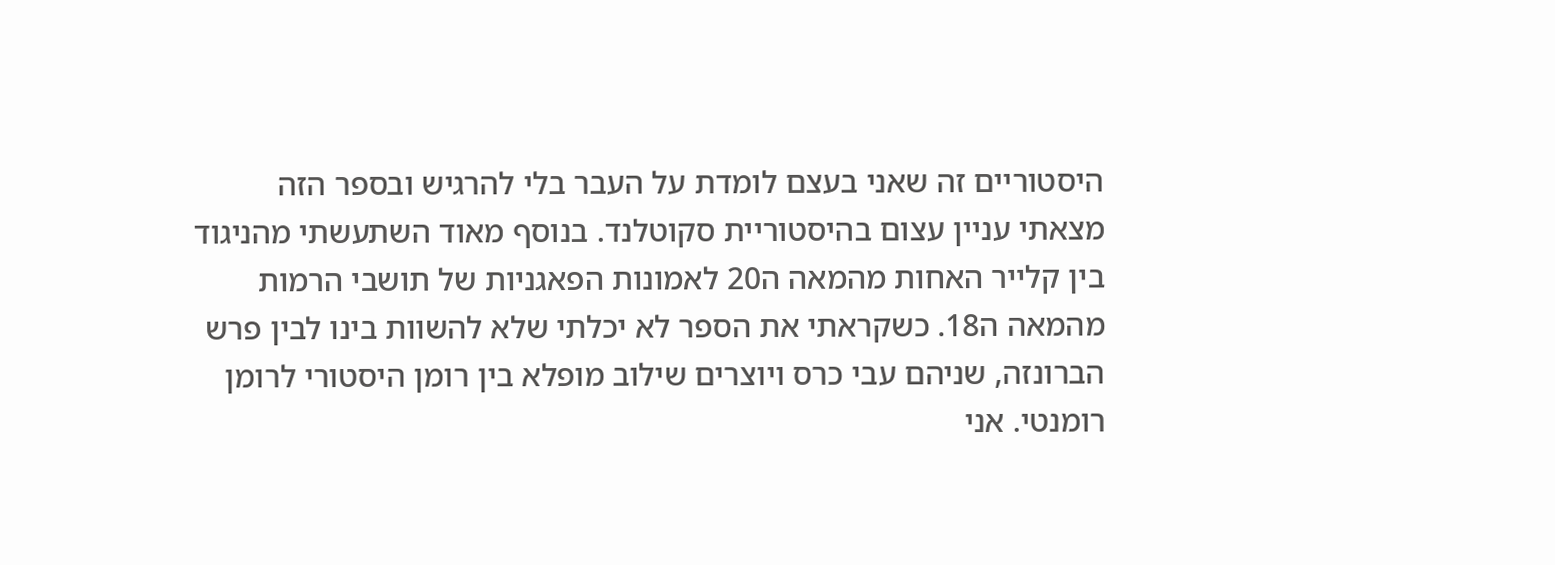היסטוריים זה שאני בעצם לומדת על העבר בלי להרגיש ובספר הזה מצאתי עניין עצום בהיסטוריית סקוטלנד. בנוסף מאוד השתעשתי מהניגוד בין קלייר האחות מהמאה ה20 לאמונות הפאגניות של תושבי הרמות מהמאה ה18. כשקראתי את הספר לא יכלתי שלא להשוות בינו לבין פרש הברונזה, שניהם עבי כרס ויוצרים שילוב מופלא בין רומן היסטורי לרומן רומנטי. אני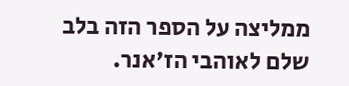ממליצה על הספר הזה בלב שלם לאוהבי הז'אנר.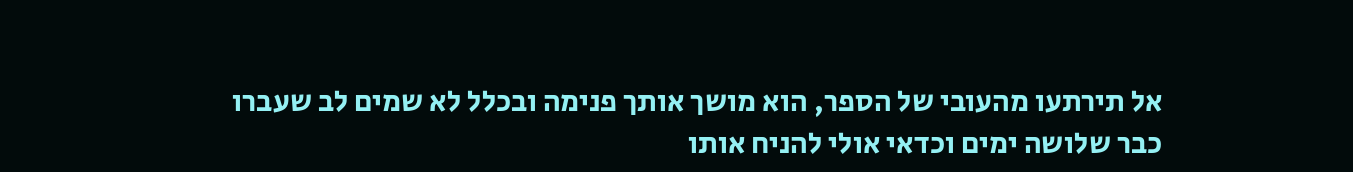אל תירתעו מהעובי של הספר, הוא מושך אותך פנימה ובכלל לא שמים לב שעברו כבר שלושה ימים וכדאי אולי להניח אותו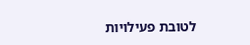לטובת פעילויות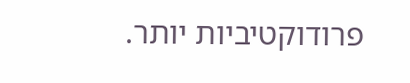פרודוקטיביות יותר.